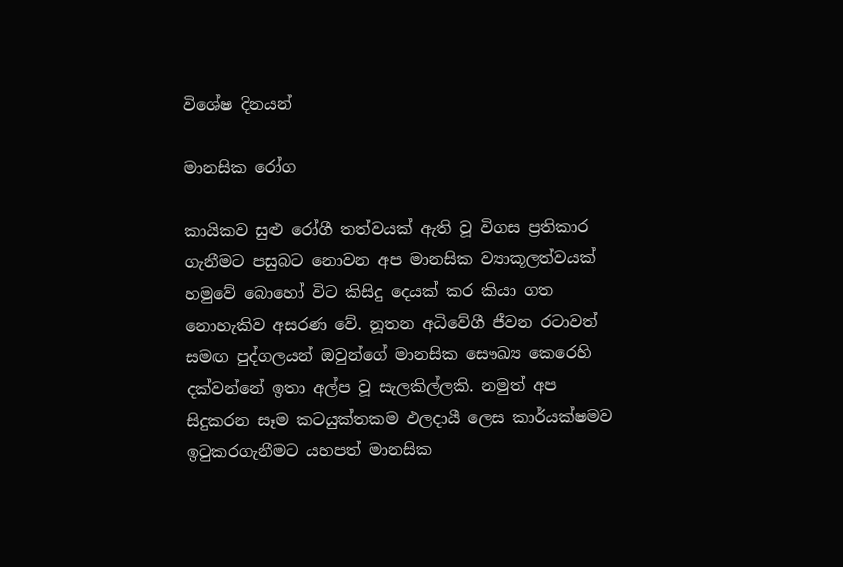විශේෂ දිනයන්

මානසික රෝග

කායිකව සුළු රෝගී තත්වයක් ඇති වූ විගස ප්‍රතිකාර ගැනීමට පසුබට නොවන අප මානසික ව්‍යාකූලත්වයක් හමුවේ බොහෝ විට කිසිදු දෙයක් කර කියා ගත නොහැකිව අසරණ වේ. නූතන අධිවේගී ජීවන රටාවත් සමඟ පුද්ගලයන් ඔවුන්ගේ මානසික සෞඛ්‍ය කෙරෙහි දක්වන්නේ ඉතා අල්ප වූ සැලකිල්ලකි. නමුත් අප සිදුකරන සෑම කටයුක්තකම ඵලදායී ලෙස කාර්යක්ෂමව ඉටුකරගැනීමට යහපත් මානසික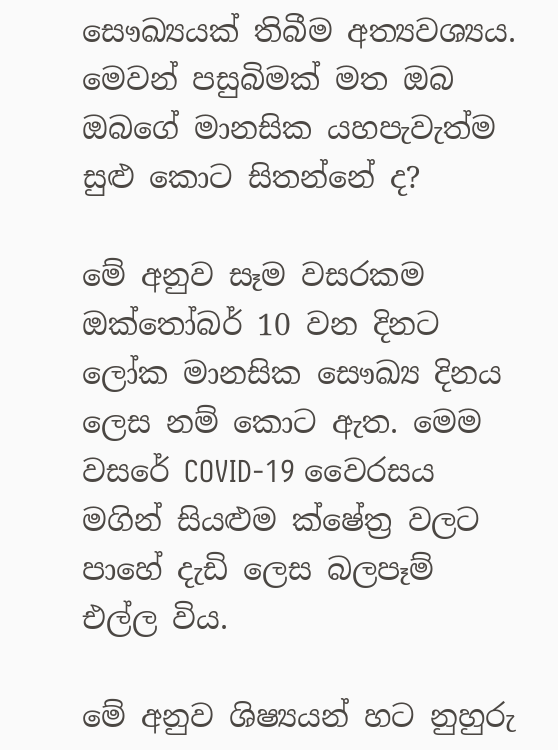සෞඛ්‍යයක් තිබීම අත්‍යවශ්‍යය. මෙවන් පසුබිමක් මත ඔබ ඔබගේ මානසික යහපැවැත්ම සුළු කොට සිතන්නේ ද?

මේ අනුව සෑම වසරකම ඔක්තෝබර් 10 වන දිනට ලෝක මානසික සෞඛ්‍ය දිනය ලෙස නම් කොට ඇත. මෙම වසරේ COVID-19 වෛරසය මගින් සියළුම ක්ෂේත්‍ර වලට පාහේ දැඩි ලෙස බලපෑම් එල්ල විය.

මේ අනුව ශිෂ්‍යයන් හට නුහුරු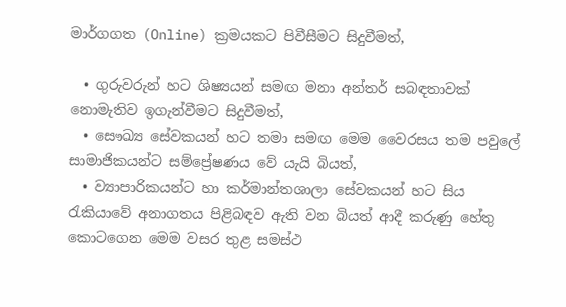මාර්ගගත (Online) ක්‍රමයකට පිවීසීමට සිදුවීමත්,

  • ගුරුවරුන් හට ශිෂ්‍යයන් සමඟ මනා අන්තර් සබඳතාවක් නොමැතිව ඉගැන්වීමට සිදුවීමත්,
  • සෞඛ්‍ය සේවකයන් හට තමා සමඟ මෙම වෛරසය තම පවුලේ සාමාජිකයන්ට සම්ප්‍රේෂණය වේ යැයි බියත්,
  • ව්‍යාපාරිකයන්ට හා කර්මාන්තශාලා සේවකයන් හට සිය රැකියාවේ අනාගතය පිළිබඳව ඇති වන බියත් ආදී කරුණු හේතු කොටගෙන මෙම වසර තුළ සමස්ථ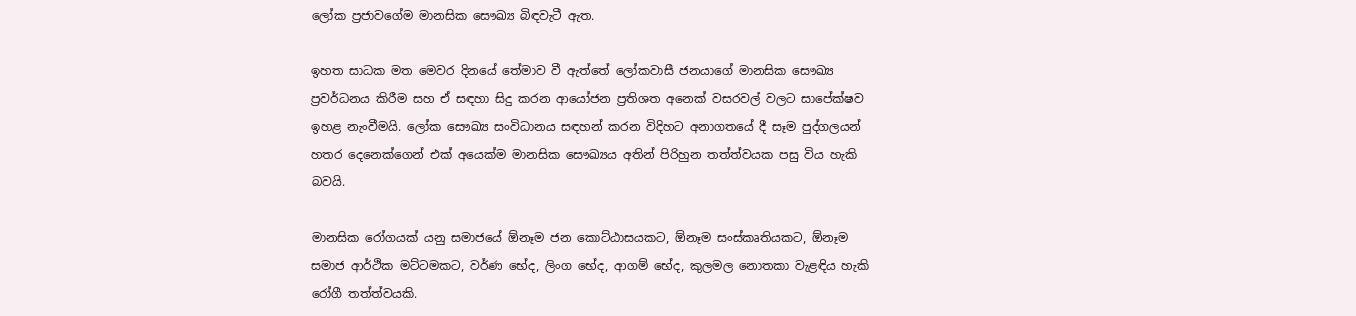ලෝක ප්‍රජාවගේම මානසික සෞඛ්‍ය බිඳවැටී ඇත.

ඉහත සාධක මත මෙවර දිනයේ තේමාව වී ඇත්තේ ලෝකවාසී ජනයාගේ මානසික සෞඛ්‍ය ප්‍රවර්ධනය කිරීම සහ ඒ සඳහා සිදු කරන ආයෝජන ප්‍රතිශත අනෙක් වසරවල් වලට සාපේක්ෂව ඉහළ නැංවීමයි. ලෝක සෞඛ්‍ය සංවිධානය සඳහන් කරන විදිහට අනාගතයේ දී සෑම පුද්ගලයන් හතර දෙනෙක්ගෙන් එක් අයෙක්ම මානසික සෞඛ්‍යය අතින් පිරිහුන තත්ත්වයක පසු විය හැකි බවයි.

මානසික රෝගයක්‌ යනු සමාජයේ ඕනෑම ජන කොට්‌ඨාසයකට, ඕනෑම සංස්‌කෘතියකට, ඕනෑම සමාජ ආර්ථික මට්‌ටමකට, වර්ණ භේද, ලිංග භේද, ආගම් භේද, කුලමල නොතකා වැළඳිය හැකි රෝගී තත්ත්වයකි.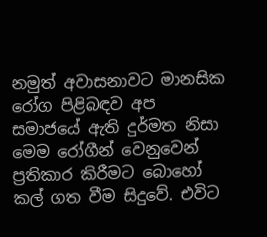නමුත් අවාසනාවට මානසික රෝග පිළිබඳව අප සමාජයේ ඇති දුර්මත නිසා මෙම රෝගීන් වෙනුවෙන් ප්‍රතිකාර කිරීමට බොහෝ කල් ගත වීම සිදුවේ. එවිට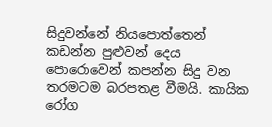සිදුවන්නේ නියපොත්තෙන් කඩන්න පුළුවන් දෙය පොරොවෙන් කපන්න සිදු වන තරමටම බරපතළ වීමයි. කායික රෝග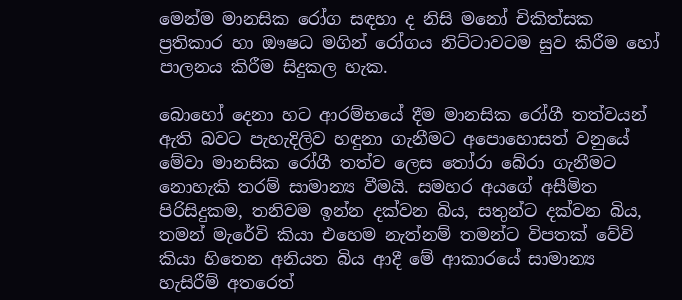මෙන්ම මානසික රෝග සඳහා ද නිසි මනෝ චිකිත්සක ප්‍රතිකාර හා ඖෂධ මගින් රෝගය නිට්ටාවටම සුව කිරීම හෝ පාලනය කිරීම සිදුකල හැක.

බොහෝ දෙනා හට ආරම්භයේ දීම මානසික රෝගී තත්වයන් ඇති බවට පැහැදිලිව හඳුනා ගැනීමට අපොහොසත් වනුයේ මේවා මානසික රෝගී තත්ව ලෙස තෝරා බේරා ගැනීමට නොහැකි තරම් සාමාන්‍ය වීමයි. සමහර අයගේ අසීමිත පිරිසිදුකම, තනිවම ඉන්න දක්වන බිය, සතුන්ට දක්වන බිය, තමන් මැරේවි කියා එහෙම නැත්නම් තමන්ට විපතක් වේවි කියා හිතෙන අනියත බිය ආදී මේ ආකාරයේ සාමාන්‍ය හැසිරීම් අතරෙත්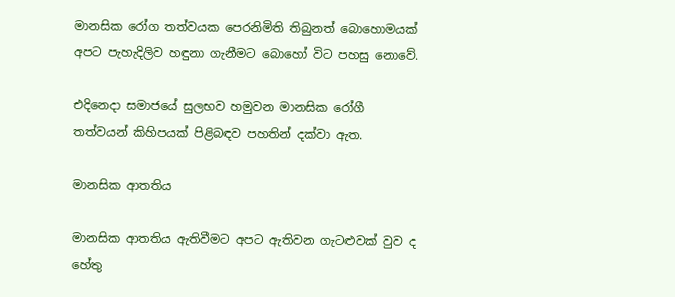මානසික රෝග තත්වයක පෙරනිමිති තිබුනත් බොහොමයක් අපට පැහැදිලිව හඳුනා ගැනීමට බොහෝ විට පහසු නොවේ.

එදිනෙදා සමාජයේ සුලභව හමුවන මානසික රෝගී තත්වයන් කිහිපයක් පිළිබඳව පහතින් දක්වා ඇත.

මානසික ආතතිය

මානසික ආතතිය ඇතිවීමට අපට ඇතිවන ගැටළුවක් වුව ද හේතු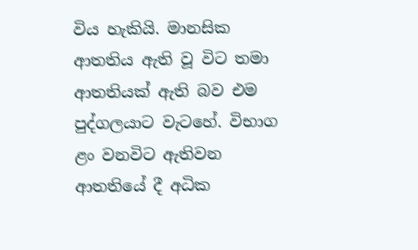විය හැකියි. මානසික ආතතිය ඇති වූ විට තමා ආතතියක් ඇති බව එම පුද්ගලයාට වැටහේ. විභාග ළං වනවිට ඇතිවන ආතතියේ දී අධික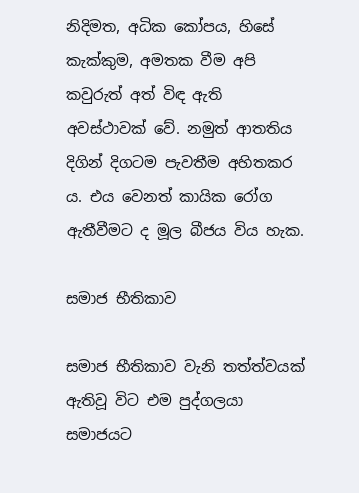නිදිමත, අධික කෝපය, හිසේ කැක්කුම, අමතක වීම අපි කවුරුත් අත් විඳ ඇති අවස්ථාවක් වේ. නමුත් ආතතිය දිගින් දිගටම පැවතීම අහිතකර ය. එය වෙනත් කායික රෝග ඇතීවීමට ද මූල බීජය විය හැක.

සමාජ භීතිකාව

සමාජ භීතිකාව වැනි තත්ත්වයක් ඇතිවූ විට එම පුද්ගලයා සමාජයට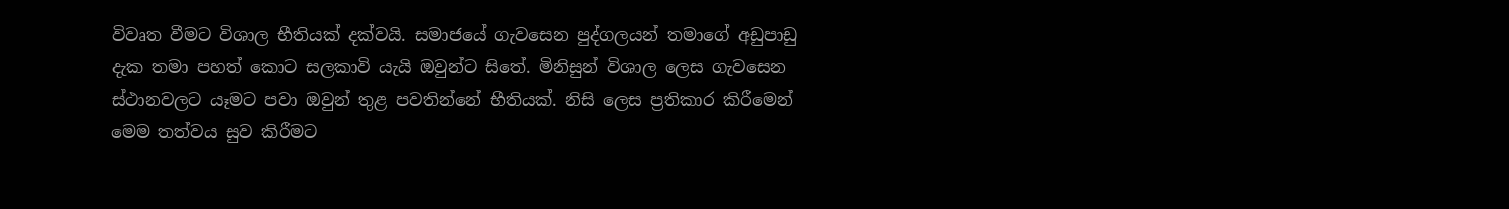විවෘත වීමට විශාල භීතියක් දක්වයි. සමාජයේ ගැවසෙන පුද්ගලයන් තමාගේ අඩුපාඩු දැක තමා පහත් කොට සලකාවි යැයි ඔවුන්ට සිතේ. මිනිසුන් විශාල ලෙස ගැවසෙන ස්ථානවලට යෑමට පවා ඔවුන් තුළ පවතින්නේ භීතියක්. නිසි ලෙස ප්‍රතිකාර කිරීමෙන් මෙම තත්වය සුව කිරීමට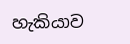හැකියාව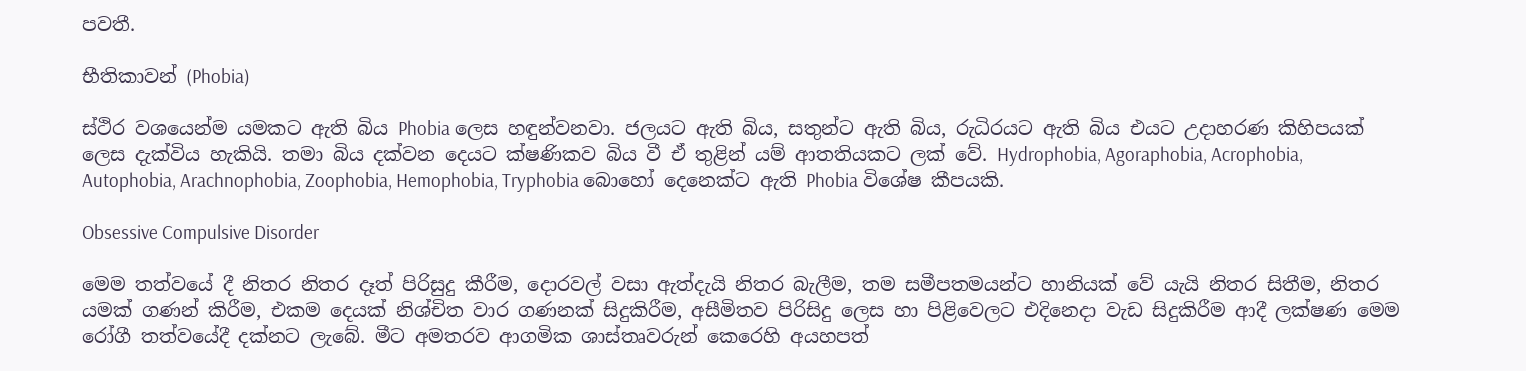පවතී.

භීතිකාවන් (Phobia)

ස්ථිර වශයෙන්ම යමකට ඇති බිය Phobia ලෙස හඳුන්වනවා. ජලයට ඇති බිය, සතුන්ට ඇති බිය, රුධිරයට ඇති බිය එයට උදාහරණ කිහිපයක් ලෙස දැක්විය හැකියි. තමා බිය දක්වන දෙයට ක්ෂණිකව බිය වී ඒ තුළින් යම් ආතතියකට ලක් වේ. Hydrophobia, Agoraphobia, Acrophobia, Autophobia, Arachnophobia, Zoophobia, Hemophobia, Tryphobia බොහෝ දෙනෙක්ට ඇති Phobia විශේෂ කීපයකි.

Obsessive Compulsive Disorder

මෙම තත්වයේ දී නිතර නිතර දෑත් පිරිසුදු කීරීම, දොරවල් වසා ඇත්දැයි නිතර බැලීම, තම සමීපතමයන්ට හානියක් වේ යැයි නිතර සිතීම, නිතර යමක් ගණන් කිරීම, එකම දෙයක් නිශ්චිත වාර ගණනක් සිදුකිරීම, අසීමිතව පිරිසිදු ලෙස හා පිළිවෙලට එදිනෙදා වැඩ සිදුකිරීම ආදී ලක්ෂණ මෙම රෝගී තත්වයේදී දක්නට ලැබේ. මීට අමතරව ආගමික ශාස්තෘවරුන් කෙරෙහි අයහපත්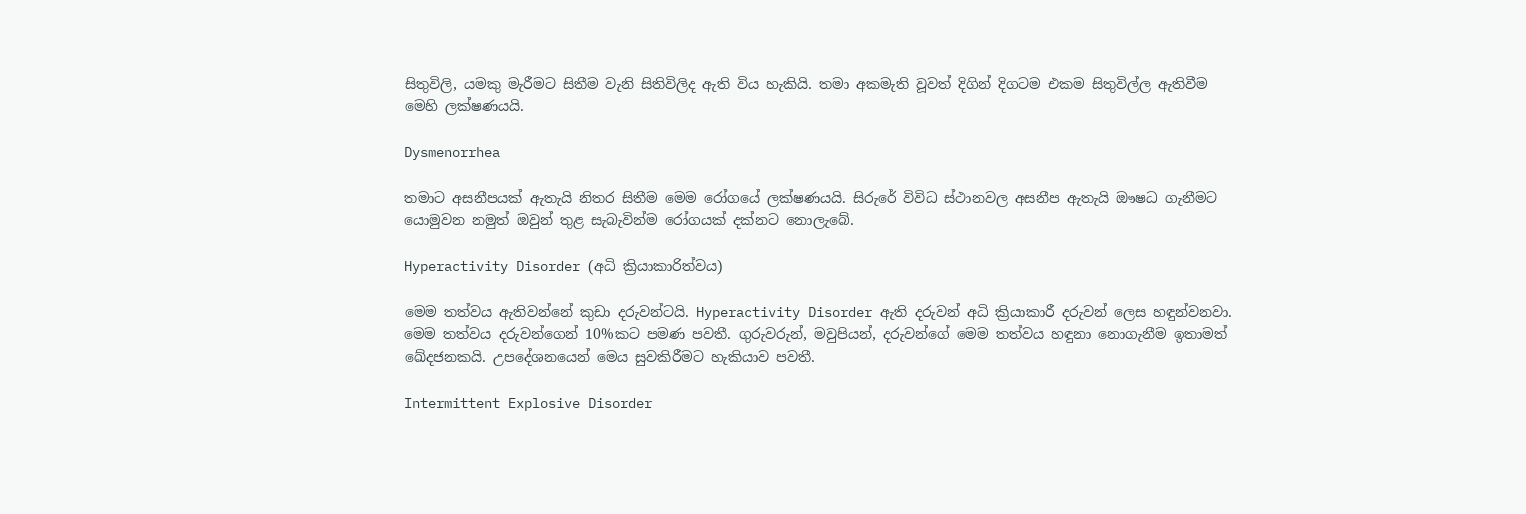සිතුවිලි, යමකු මැරීමට සිතීම වැනි සිතිවිලිද ඇති විය හැකියි. තමා අකමැති වූවත් දිගින් දිගටම එකම සිතුවිල්ල ඇතිවීම මෙහි ලක්ෂණයයි.

Dysmenorrhea

තමාට අසනීපයක් ඇතැයි නිතර සිතීම මෙම රෝගයේ ලක්ෂණයයි. සිරුරේ විවිධ ස්ථානවල අසනීප ඇතැයි ඖෂධ ගැනීමට යොමුවන නමුත් ඔවුන් තුළ සැබැවින්ම රෝගයක් දක්නට නොලැබේ.

Hyperactivity Disorder (අධි ක්‍රියාකාරිත්වය)

මෙම තත්වය ඇතිවන්නේ කුඩා දරුවන්ටයි. Hyperactivity Disorder ඇති දරුවන් අධි ක්‍රියාකාරී දරුවන් ලෙස හඳුන්වනවා. මෙම තත්වය දරුවන්ගෙන් 10%කට පමණ පවතී. ගුරුවරුන්, මවුපියන්, දරුවන්ගේ මෙම තත්වය හඳුනා නොගැනීම ඉතාමත් ඛේදජනකයි. උපදේශනයෙන් මෙය සුවකිරීමට හැකියාව පවතී.

Intermittent Explosive Disorder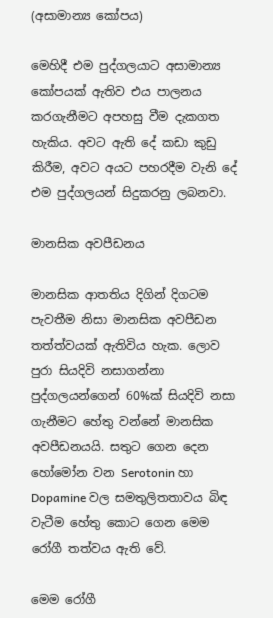(අසාමාන්‍ය කෝපය)

මෙහිදී එම පුද්ගලයාට අසාමාන්‍ය කෝපයක් ඇතිව එය පාලනය කරගැනීමට අපහසු වීම දැකගත හැකිය. අවට ඇති දේ කඩා කුඩු කිරීම, අවට අයට පහරදීම වැනි දේ එම පුද්ගලයන් සිදුකරනු ලබනවා.

මානසික අවපීඩනය

මානසික ආතතිය දිගින් දිගටම පැවතීම නිසා මානසික අවපීඩන තත්ත්වයක් ඇතිවිය හැක. ලොව පුරා සියදිවි නසාගන්නා පුද්ගලයන්ගෙන් 60%ක් සියදිවි නසා ගැනීමට හේතු වන්නේ මානසික අවපීඩනයයි. සතුට ගෙන දෙන හෝමෝන වන Serotonin හා Dopamine වල සමතුලිතතාවය බිඳ වැටීම හේතු කොට ගෙන මෙම රෝගී තත්වය ඇති වේ.

මෙම රෝගී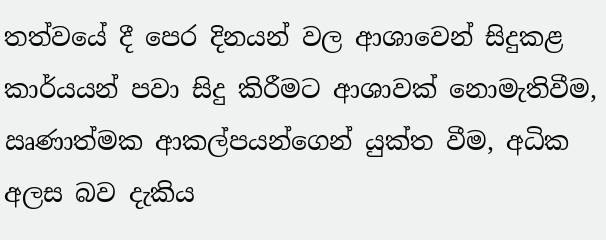තත්වයේ දී පෙර දිනයන් වල ආශාවෙන් සිදුකළ කාර්යයන් පවා සිදු කිරීමට ආශාවක් නොමැතිවීම, ඍණාත්මක ආකල්පයන්ගෙන් යුක්ත වීම, අධික අලස බව දැකිය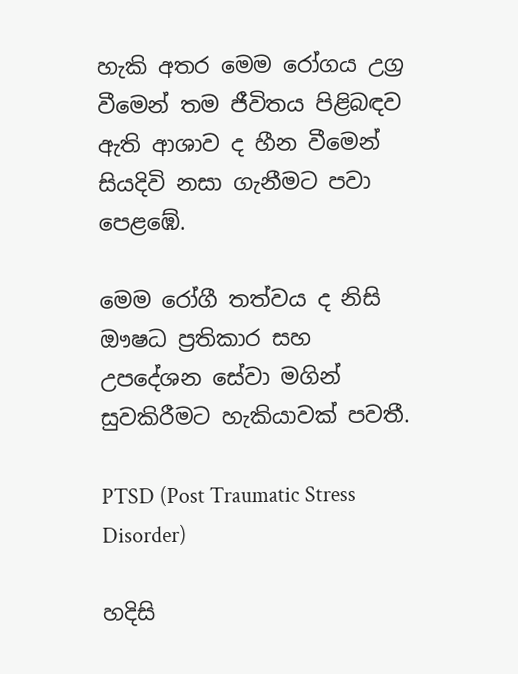හැකි අතර මෙම රෝගය උග්‍ර වීමෙන් තම ජීවිතය පිළිබඳව ඇති ආශාව ද හීන වීමෙන් සියදිවි නසා ගැනීමට පවා පෙළඹේ.

මෙම රෝගී තත්වය ද නිසි ඖෂධ ප්‍රතිකාර සහ උපදේශන සේවා මගින් සුවකිරීමට හැකියාවක් පවතී.

PTSD (Post Traumatic Stress Disorder)

හදිසි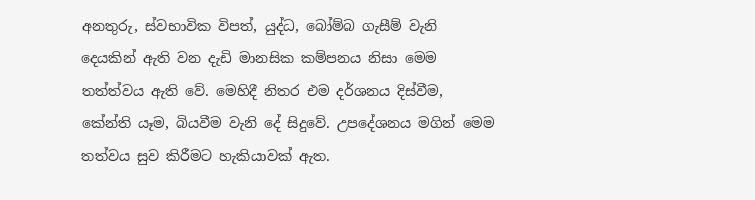අනතුරු, ස්වභාවික විපත්, යුද්ධ, බෝම්බ ගැසීම් වැනි දෙයකින් ඇති වන දැඩි මානසික කම්පනය නිසා මෙම තත්ත්වය ඇති වේ. මෙහිදී නිතර එම දර්ශනය දිස්වීම, කේන්ති යෑම, බියවීම වැනි දේ සිදුවේ. උපදේශනය මගින් මෙම තත්වය සුව කිරීමට හැකියාවක් ඇත.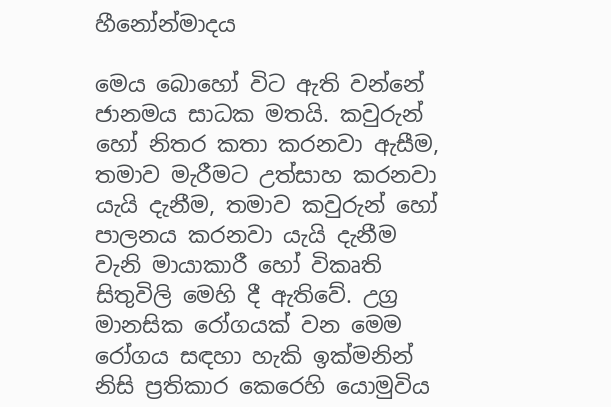හීනෝන්මාදය

මෙය බොහෝ විට ඇති වන්නේ ජානමය සාධක මතයි. කවුරුන් හෝ නිතර කතා කරනවා ඇසීම, තමාව මැරීමට උත්සාහ කරනවා යැයි දැනීම, තමාව කවුරුන් හෝ පාලනය කරනවා යැයි දැනීම වැනි මායාකාරී හෝ විකෘති සිතුවිලි මෙහි දී ඇතිවේ. උග්‍ර මානසික රෝගයක් වන මෙම රෝගය සඳහා හැකි ඉක්මනින් නිසි ප්‍රතිකාර කෙරෙහි යොමුවිය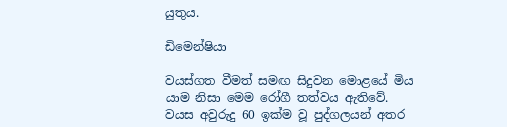යුතුය.

ඩිමෙන්ෂියා

වයස්ගත වීමත් සමඟ සිදුවන මොළයේ මිය යාම නිසා මෙම රෝගී තත්වය ඇතිවේ. වයස අවුරුදු 60 ඉක්ම වූ පුද්ගලයන් අතර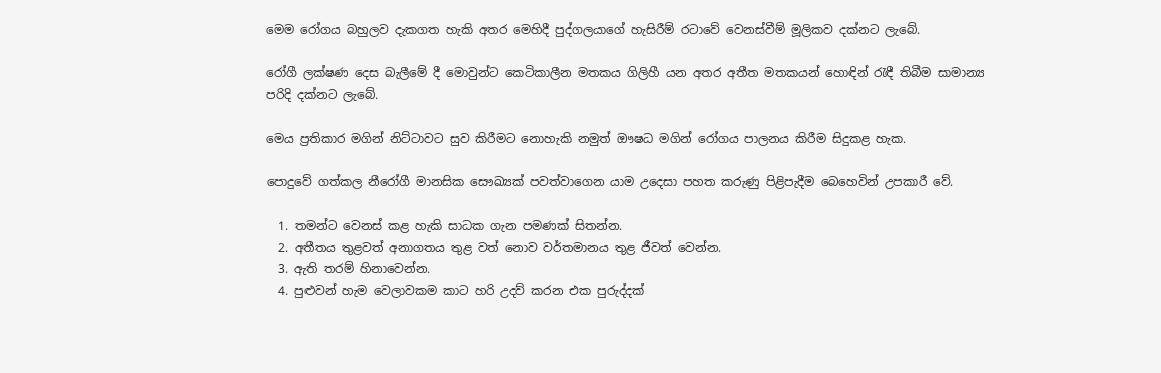මෙම රෝගය බහුලව දැකගත හැකි අතර මෙහිදී පුද්ගලයාගේ හැසිරීම් රටාවේ වෙනස්වීම් මූලිකව දක්නට ලැබේ.

රෝගී ලක්ෂණ දෙස බැලීමේ දී මොවුන්ට කෙටිකාලීන මතකය ගිලිහී යන අතර අතීත මතකයන් හොඳින් රැඳී තිබීම සාමාන්‍ය පරිදි දක්නට ලැබේ.

මෙය ප්‍රතිකාර මගින් නිට්ටාවට සුව කිරීමට නොහැකි නමුත් ඖෂධ මගින් රෝගය පාලනය කිරීම සිදුකළ හැක.

පොදුවේ ගත්කල නීරෝගී මානසික සෞඛ්‍යක් පවත්වාගෙන යාම උදෙසා පහත කරුණු පිළිපැදීම බෙහෙවින් උපකාරී වේ.

  1. තමන්ට වෙනස් කළ හැකි සාධක ගැන පමණක් සිතන්න.
  2. අතීතය තුළවත් අනාගතය තුළ වත් නොව වර්තමානය තුළ ජීවත් වෙන්න.
  3. ඇති තරම් හිනාවෙන්න.
  4. පුළුවන් හැම වෙලාවකම කාට හරි උදව් කරන එක පුරුද්දක්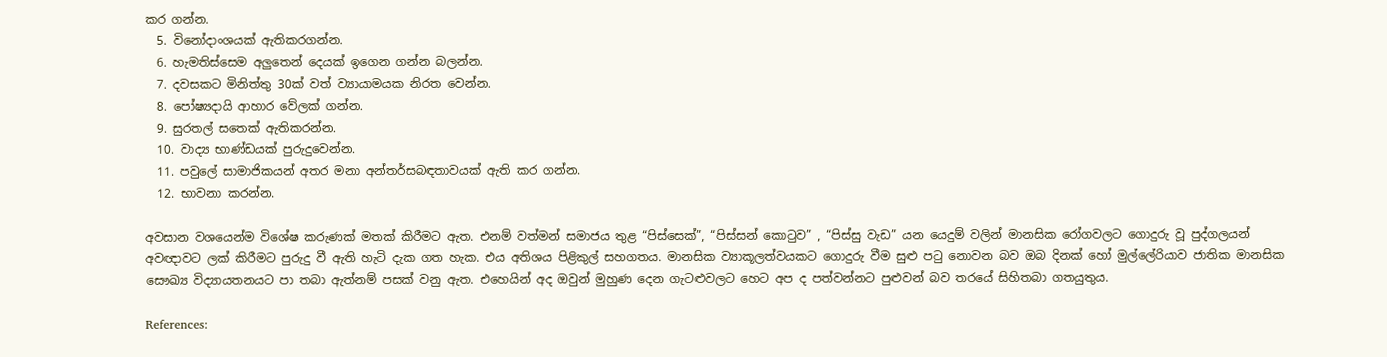කර ගන්න.
  5. විනෝදාංශයක් ඇතිකරගන්න.
  6. හැමතිස්සෙම අලුතෙන් දෙයක් ඉගෙන ගන්න බලන්න.
  7. දවසකට මිනිත්තු 30ක් වත් ව්‍යායාමයක නිරත වෙන්න.
  8. පෝෂ්‍යදායි ආහාර වේලක් ගන්න.
  9. සුරතල් සතෙක් ඇතිකරන්න.
  10. වාද්‍ය භාණ්ඩයක් පුරුදුවෙන්න.
  11. පවුලේ සාමාජිකයන් අතර මනා අන්තර්සබඳතාවයක් ඇති කර ගන්න.
  12. භාවනා කරන්න.

අවසාන වශයෙන්ම විශේෂ කරුණක් මතක් කිරීමට ඇත. එනම් වත්මන් සමාජය තුළ “පිස්සෙක්”, “පිස්සන් කොටුව” , “පිස්සු වැඩ” යන යෙදුම් වලින් මානසික රෝගවලට ගොදුරු වූ පුද්ගලයන් අවඥාවට ලක් කිරීමට පුරුදු වී ඇති හැටි දැක ගත හැක. එය අතිශය පිළිකුල් සහගතය. මානසික ව්‍යාකූලත්වයකට ගොදුරු වීම සුළු පටු නොවන බව ඔබ දිනක් හෝ මුල්ලේරියාව ජාතික මානසික සෞඛ්‍ය විද්‍යායතනයට පා තබා ඇත්නම් පසක් වනු ඇත. එහෙයින් අද ඔවුන් මුහුණ දෙන ගැටළුවලට හෙට අප ද පත්වන්නට පුළුවන් බව තරයේ සිහිතබා ගතයුතුය.

References: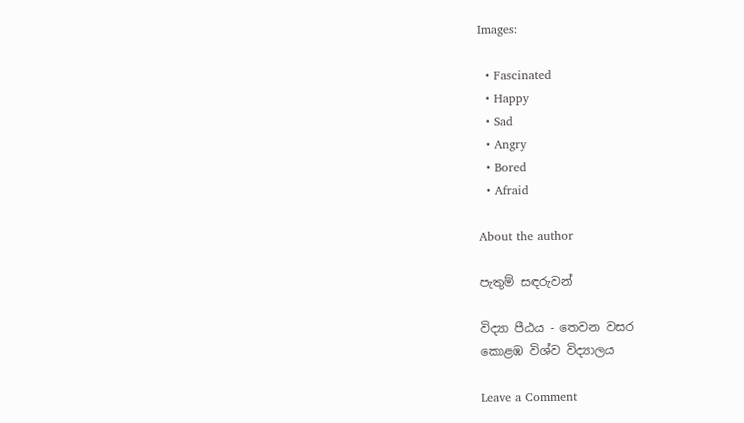Images:

  • Fascinated
  • Happy
  • Sad
  • Angry
  • Bored
  • Afraid

About the author

පැතුම් සඳරුවන්

විද්‍යා පීඨය - තෙවන වසර
කොළඹ විශ්ව විද්‍යාලය

Leave a Comment